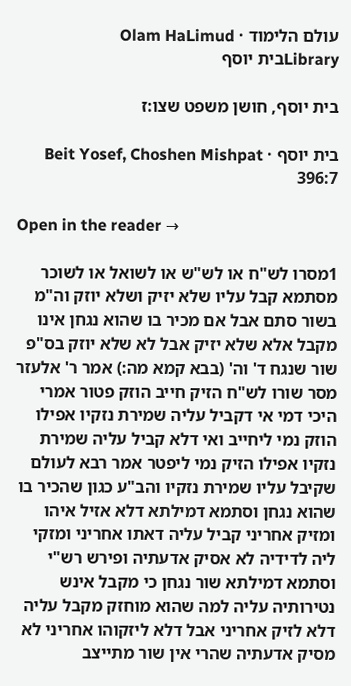עולם הלימוד · Olam HaLimud
Libraryבית יוסף

בית יוסף, חושן משפט שצו:ז

בית יוסף · Beit Yosef, Choshen Mishpat 396:7

Open in the reader →

1מסרו לש"ח או לש"ש או לשואל או לשוכר מסתמא קבל עליו שלא יזיק ושלא יוזק וה"מ בשור סתם אבל אם מכיר בו שהוא נגחן אינו מקבל אלא שלא יזיק אבל לא שלא יוזק בס"פ שור שנגח ד' וה' (בבא קמא מה:) אמר ר' אלעזר מסר שורו לש"ח הזיק חייב הוזק פטור אמרי היכי דמי אי דקביל עליה שמירת נזקיו אפילו הוזק נמי ליחייב ואי דלא קביל עליה שמירת נזקיו אפילו הזיק נמי ליפטר אמר רבא לעולם שקיבל עליו שמירת נזקיו והב"ע כגון שהכיר בו שהוא נגחן וסתמא דמילתא דלא אזיל איהו ומזיק אחריני קביל עליה דאתו אחריני ומזקי ליה לדידיה לא אסיק אדעתיה ופירש רש"י וסתמא דמילתא שור נגחן כי מקבל אינש נטירותיה עליה למה שהוא מוחזק מקבל עליה דלא לזיק אחריני אבל דלא ליזקוהו אחריני לא מסיק אדעתיה שהרי אין שור מתייצב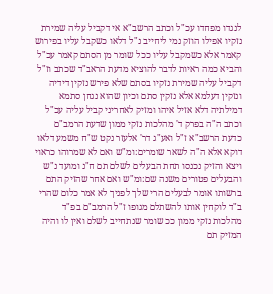לנגדו מפחדו עכ"ל וכתב הרשב"א אי דקביל עליה שמירת נזקיו אפילו הוזק נמי ליחייב נ"ל דלאו כשקבל עליו בפירוש קאמר אלא כשמקבל עליו ככל שומר מן הסתם קאמר עכ"ל והביא כמה ראיות לדבר להוציא מדעת הראב"ד שכתב וז"ל דקביל עליה שמירת נזקיו בסתם שלא פירש נזקין דידיה ונזקין דעלמא אלא נזקין סתם וכיון שהוא נגחן סתמא דמילתיה דלא אזיל איהו ומזיק לאחריני קביל עליה עכ"ל וכתב ה"ה בפרק ד' מהלכות נזקי ממון שדעת הרמב"ם כדעת הרשב"א ז"ל ואע"ג דר' אלעזר נקט ש"ח משמע דלאו דוקא אלא ה"ה לשאר שומרים:ומ"ש ואם לא שמרוהו כראוי ויצא והזיק נכנסו תחת הבעלים לשלם תם ח"נ ומועד נ"ש והבעלים פטורים משנה שם:ומ"ש ואם אחר שהזיק התם ברשותו אומר לבעלים הרי שלך לפניך לא אמר כלום שהרי ב"ד לוקחין אותו להשתלם מגופו ז"ל הרמב"ם בפ"ד מהלכות נזקי ממון ככ שומר שנתחייב לשלם ואין לו והיה המזיק תם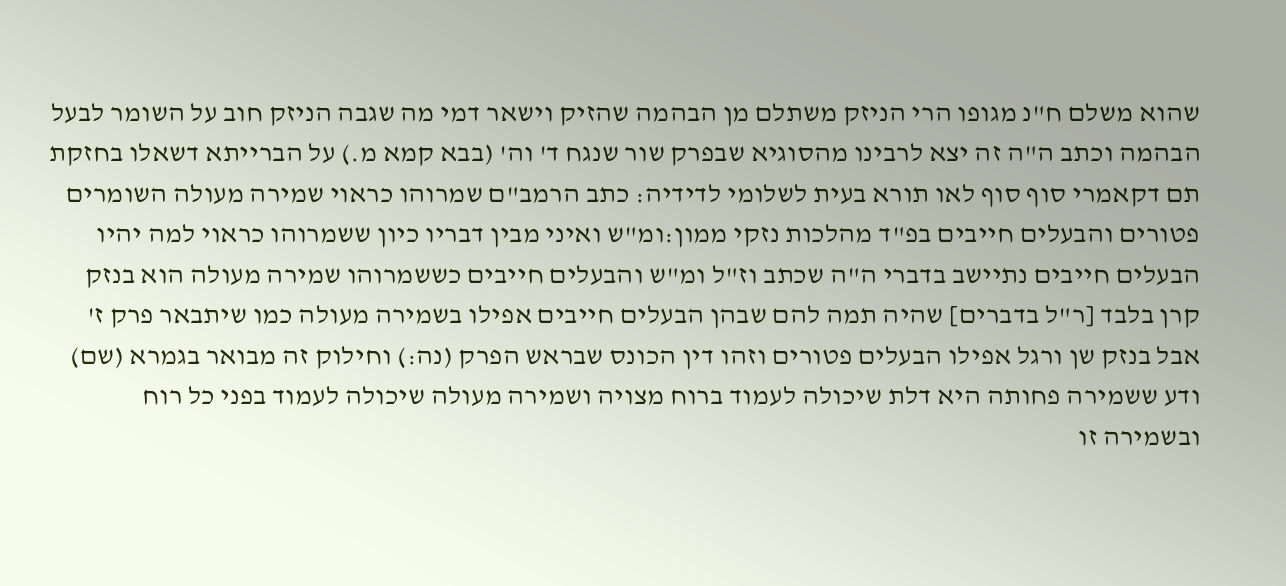שהוא משלם ח"נ מגופו הרי הניזק משתלם מן הבהמה שהזיק וישאר דמי מה שגבה הניזק חוב על השומר לבעל הבהמה וכתב ה"ה זה יצא לרבינו מהסוגיא שבפרק שור שנגח ד' וה' (בבא קמא מ.) על הברייתא דשאלו בחזקת תם דקאמרי סוף סוף לאו תורא בעית לשלומי לדידיה: כתב הרמב"ם שמרוהו כראוי שמירה מעולה השומרים פטורים והבעלים חייבים בפ"ד מהלכות נזקי ממון:ומ"ש ואיני מבין דבריו כיון ששמרוהו כראוי למה יהיו הבעלים חייבים נתיישב בדברי ה"ה שכתב וז"ל ומ"ש והבעלים חייבים כששמרוהו שמירה מעולה הוא בנזק קרן בלבד [ר"ל בדברים] שהיה תמה להם שבהן הבעלים חייבים אפילו בשמירה מעולה כמו שיתבאר פרק ז' אבל בנזק שן ורגל אפילו הבעלים פטורים וזהו דין הכונס שבראש הפרק (נה:) וחילוק זה מבואר בגמרא (שם) ודע ששמירה פחותה היא דלת שיכולה לעמוד ברוח מצויה ושמירה מעולה שיכולה לעמוד בפני כל רוח ובשמירה זו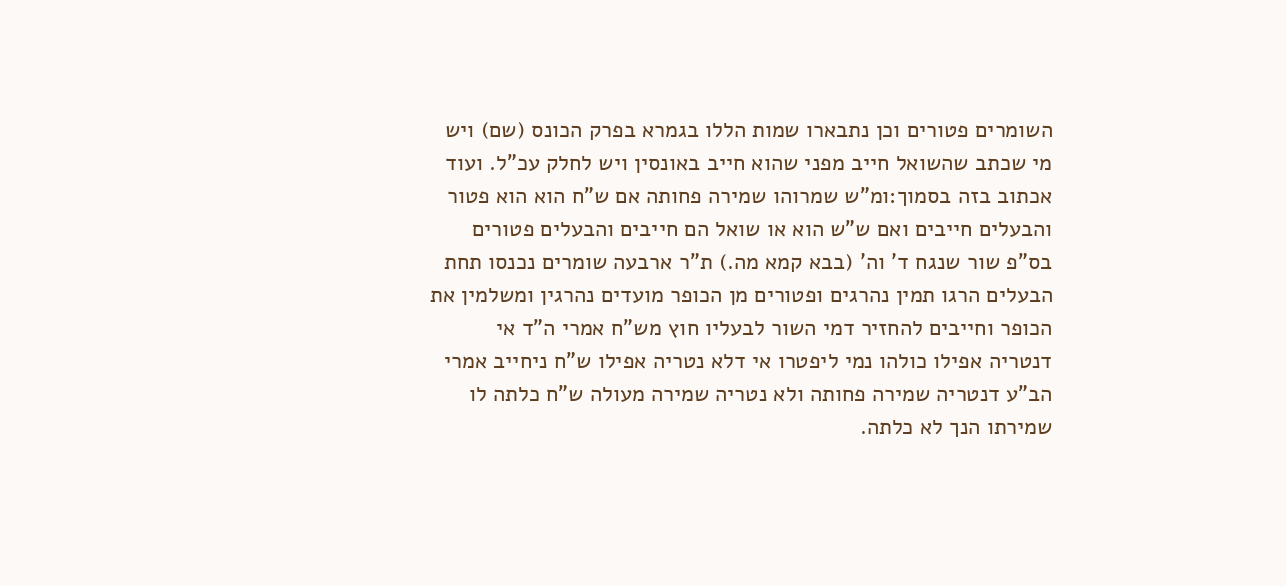השומרים פטורים וכן נתבארו שמות הללו בגמרא בפרק הכונס (שם) ויש מי שכתב שהשואל חייב מפני שהוא חייב באונסין ויש לחלק עכ"ל. ועוד אכתוב בזה בסמוך:ומ"ש שמרוהו שמירה פחותה אם ש"ח הוא הוא פטור והבעלים חייבים ואם ש"ש הוא או שואל הם חייבים והבעלים פטורים בס"פ שור שנגח ד' וה' (בבא קמא מה.) ת"ר ארבעה שומרים נכנסו תחת הבעלים הרגו תמין נהרגים ופטורים מן הכופר מועדים נהרגין ומשלמין את הכופר וחייבים להחזיר דמי השור לבעליו חוץ מש"ח אמרי ה"ד אי דנטריה אפילו כולהו נמי ליפטרו אי דלא נטריה אפילו ש"ח ניחייב אמרי הב"ע דנטריה שמירה פחותה ולא נטריה שמירה מעולה ש"ח כלתה לו שמירתו הנך לא כלתה.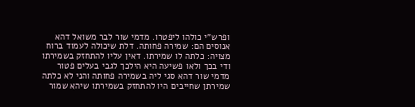ופרש"י כולהו ליפטרו. מדמי שור לבר משואל דהא אנוסים הם: שמירה פחותה. דלת שיכולה לעמוד ברוח מצויה: כלתה לו שמירתו. דאין עליו להתחזק בשמירתו ודי בכך ולאו פשיעה היא הילכך לגבי בעלים פטור מדמי שור דהא סגי ליה בשמירה פחותה והני לא כלתה שמירתן שחייבים היו להתחזק בשמירתו שיהא שמור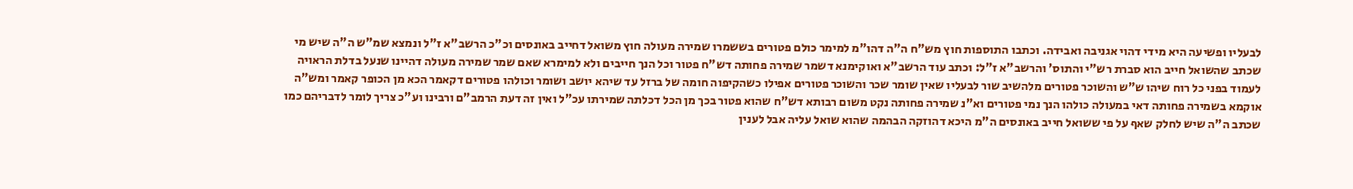לבעליו ופשיעה היא מידי דהוי אגניבה ואבידה. וכתבו התוספות חוץ מש"ח ה"ה דהו"מ למימר כולם פטורים בששמרו שמירה מעולה חוץ משואל דחייב באונסים וכ"כ הרשב"א ז"ל ונמצא שמ"ש ה"ה שיש מי שכתב שהשואל חייב הוא סברת רש"י והתוס' והרשב"א ז"ל: וכתב עוד הרשב"א ואוקימנא דשמר שמירה פחותה דש"ח פטור וכל הנך חייבים ולא למימרא שאם שמר שמירה מעולה דהיינו שנעל בדלת הראויה לעמוד בפני כל רוח שיהו ש"ש והשוכר פטורים מלהשיב שור לבעליו שאין שומר שכר והשוכר פטורים אפילו כשהקיפוה חומה של ברזל עד שיהא יושב ושומר וכולהו פטורים דקאמר הכא מן הכופר קאמר ומש"ה אוקמא בשמירה פחותה דאי במעולה כולהו הנך נמי פטורים וא"נ שמירה פחותה נקט משום רבותא דש"ח שהוא פטור בכך מן הכל דכלתה שמירתו עכ"ל ואין זה דעת הרמב"ם ורבינו וע"כ צריך לומר לדבריהם כמו שכתב ה"ה שיש לחלק שאף על פי ששואל חייב באונסים ה"מ היכא דהוזקה הבהמה שהוא שואל עליה אבל לענין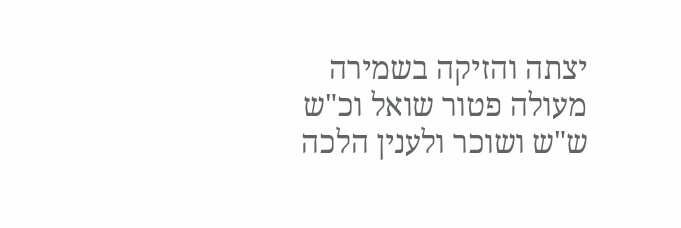יצתה והזיקה בשמירה מעולה פטור שואל וכ"ש ש"ש ושוכר ולענין הלכה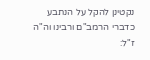נקטינן להקל על הנתבע כדברי הרמב"ם ורבינו וה"ה ז"ל: